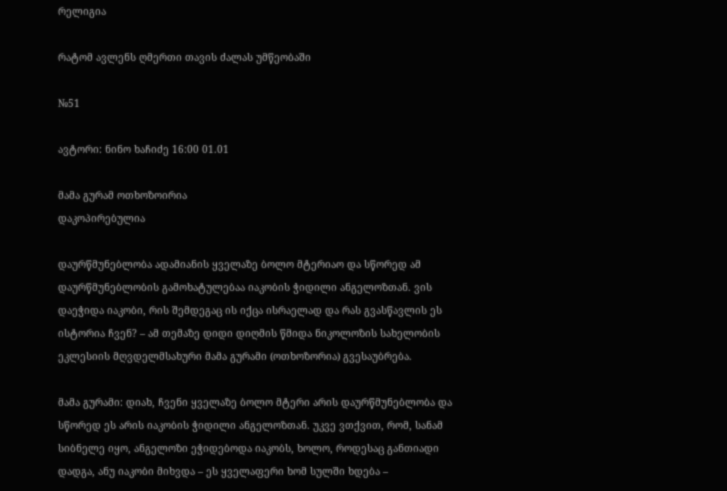რელიგია

რატომ ავლენს ღმერთი თავის ძალას უმწეობაში

№51

ავტორი: ნინო ხაჩიძე 16:00 01.01

მამა გურამ ოთხოზოირია
დაკოპირებულია

დაურწმუნებლობა ადამიანის ყველაზე ბოლო მტერიაო და სწორედ ამ დაურწმუნებლობის გამოხატულებაა იაკობის ჭიდილი ანგელოზთან. ვის დაეჭიდა იაკობი, რის შემდეგაც ის იქცა ისრაელად და რას გვასწავლის ეს ისტორია ჩვენ? – ამ თემაზე დიდი დიღმის წმიდა ნიკოლოზის სახელობის ეკლესიის მღვდელმსახური მამა გურამი (ოთხოზორია) გვესაუბრება.

მამა გურამი: დიახ, ჩვენი ყველაზე ბოლო მტერი არის დაურწმუნებლობა და სწორედ ეს არის იაკობის ჭიდილი ანგელოზთან. უკვე ვთქვით, რომ, სანამ სიბნელე იყო, ანგელოზი ეჭიდებოდა იაკობს, ხოლო, როდესაც განთიადი დადგა, ანუ იაკობი მიხვდა – ეს ყველაფერი ხომ სულში ხდება –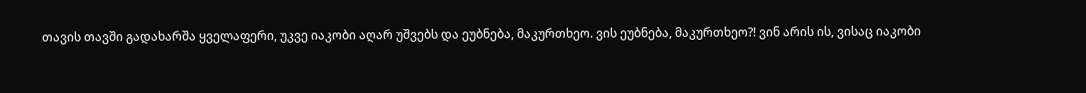თავის თავში გადახარშა ყველაფერი, უკვე იაკობი აღარ უშვებს და ეუბნება, მაკურთხეო. ვის ეუბნება, მაკურთხეო?! ვინ არის ის, ვისაც იაკობი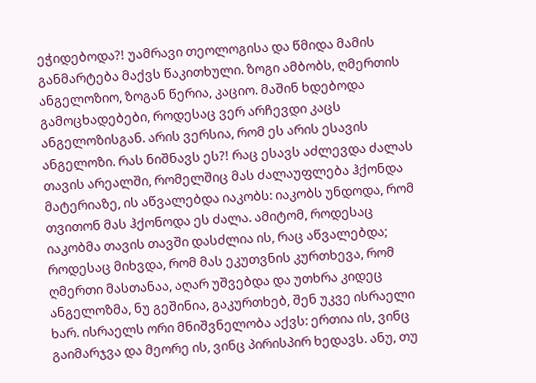ეჭიდებოდა?! უამრავი თეოლოგისა და წმიდა მამის განმარტება მაქვს წაკითხული. ზოგი ამბობს, ღმერთის ანგელოზიო, ზოგან წერია, კაციო. მაშინ ხდებოდა გამოცხადებები, როდესაც ვერ არჩევდი კაცს ანგელოზისგან. არის ვერსია, რომ ეს არის ესავის ანგელოზი. რას ნიშნავს ეს?! რაც ესავს აძლევდა ძალას თავის არეალში, რომელშიც მას ძალაუფლება ჰქონდა მატერიაზე, ის აწვალებდა იაკობს: იაკობს უნდოდა, რომ თვითონ მას ჰქონოდა ეს ძალა. ამიტომ, როდესაც იაკობმა თავის თავში დასძლია ის, რაც აწვალებდა; როდესაც მიხვდა, რომ მას ეკუთვნის კურთხევა, რომ ღმერთი მასთანაა, აღარ უშვებდა და უთხრა კიდეც ანგელოზმა, ნუ გეშინია, გაკურთხებ, შენ უკვე ისრაელი ხარ. ისრაელს ორი მნიშვნელობა აქვს: ერთია ის, ვინც გაიმარჯვა და მეორე ის, ვინც პირისპირ ხედავს. ანუ, თუ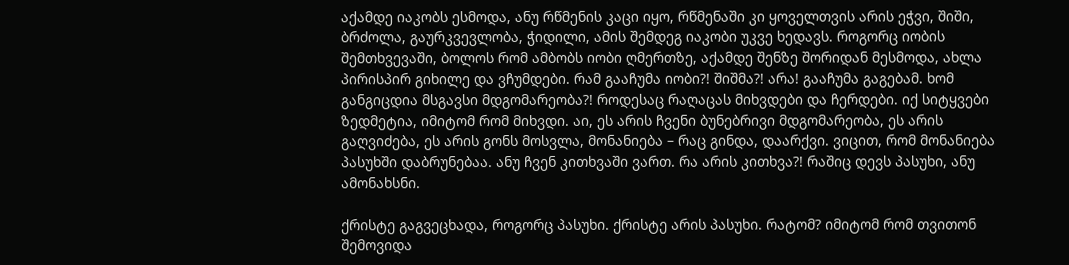აქამდე იაკობს ესმოდა, ანუ რწმენის კაცი იყო, რწმენაში კი ყოველთვის არის ეჭვი, შიში, ბრძოლა, გაურკვევლობა, ჭიდილი, ამის შემდეგ იაკობი უკვე ხედავს. როგორც იობის შემთხვევაში, ბოლოს რომ ამბობს იობი ღმერთზე, აქამდე შენზე შორიდან მესმოდა, ახლა პირისპირ გიხილე და ვჩუმდები. რამ გააჩუმა იობი?! შიშმა?! არა! გააჩუმა გაგებამ. ხომ განგიცდია მსგავსი მდგომარეობა?! როდესაც რაღაცას მიხვდები და ჩერდები. იქ სიტყვები ზედმეტია, იმიტომ რომ მიხვდი. აი, ეს არის ჩვენი ბუნებრივი მდგომარეობა, ეს არის გაღვიძება, ეს არის გონს მოსვლა, მონანიება – რაც გინდა, დაარქვი. ვიცით, რომ მონანიება პასუხში დაბრუნებაა. ანუ ჩვენ კითხვაში ვართ. რა არის კითხვა?! რაშიც დევს პასუხი, ანუ ამონახსნი.

ქრისტე გაგვეცხადა, როგორც პასუხი. ქრისტე არის პასუხი. რატომ? იმიტომ რომ თვითონ შემოვიდა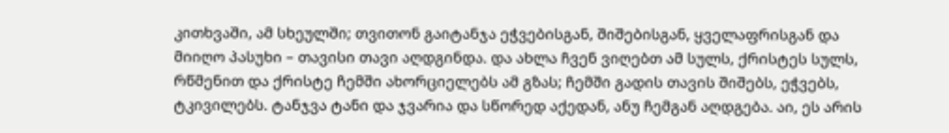კითხვაში, ამ სხეულში; თვითონ გაიტანჯა ეჭვებისგან, შიშებისგან, ყველაფრისგან და მიიღო პასუხი – თავისი თავი აღდგინდა. და ახლა ჩვენ ვიღებთ ამ სულს, ქრისტეს სულს, რწმენით და ქრისტე ჩემში ახორციელებს ამ გზას; ჩემში გადის თავის შიშებს, ეჭვებს, ტკივილებს. ტანჯვა ტანი და ჯვარია და სწორედ აქედან, ანუ ჩემგან აღდგება. აი, ეს არის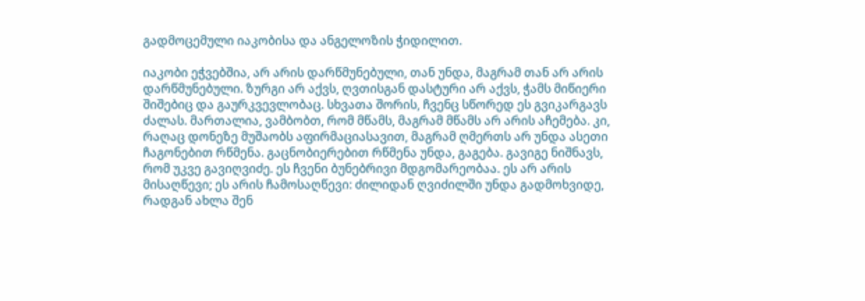გადმოცემული იაკობისა და ანგელოზის ჭიდილით.

იაკობი ეჭვებშია, არ არის დარწმუნებული, თან უნდა, მაგრამ თან არ არის დარწმუნებული. ზურგი არ აქვს, ღვთისგან დასტური არ აქვს, ჭამს მიწიერი შიშებიც და გაურკვევლობაც. სხვათა შორის, ჩვენც სწორედ ეს გვიკარგავს ძალას. მართალია, ვამბობთ, რომ მწამს, მაგრამ მწამს არ არის აჩემება. კი, რაღაც დონეზე მუშაობს აფირმაციასავით, მაგრამ ღმერთს არ უნდა ასეთი ჩაგონებით რწმენა. გაცნობიერებით რწმენა უნდა, გაგება. გავიგე ნიშნავს, რომ უკვე გავიღვიძე. ეს ჩვენი ბუნებრივი მდგომარეობაა. ეს არ არის მისაღწევი; ეს არის ჩამოსაღწევი: ძილიდან ღვიძილში უნდა გადმოხვიდე, რადგან ახლა შენ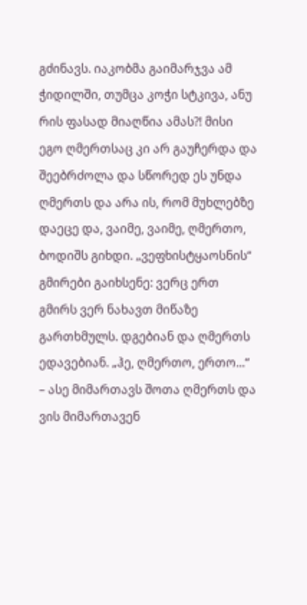გძინავს. იაკობმა გაიმარჯვა ამ ჭიდილში, თუმცა კოჭი სტკივა, ანუ რის ფასად მიაღწია ამას?! მისი ეგო ღმერთსაც კი არ გაუჩერდა და შეებრძოლა და სწორედ ეს უნდა ღმერთს და არა ის, რომ მუხლებზე დაეცე და, ვაიმე, ვაიმე, ღმერთო, ბოდიშს გიხდი. „ვეფხისტყაოსნის“ გმირები გაიხსენე: ვერც ერთ გმირს ვერ ნახავთ მიწაზე გართხმულს. დგებიან და ღმერთს ედავებიან. „ჰე, ღმერთო, ერთო...“ – ასე მიმართავს შოთა ღმერთს და ვის მიმართავენ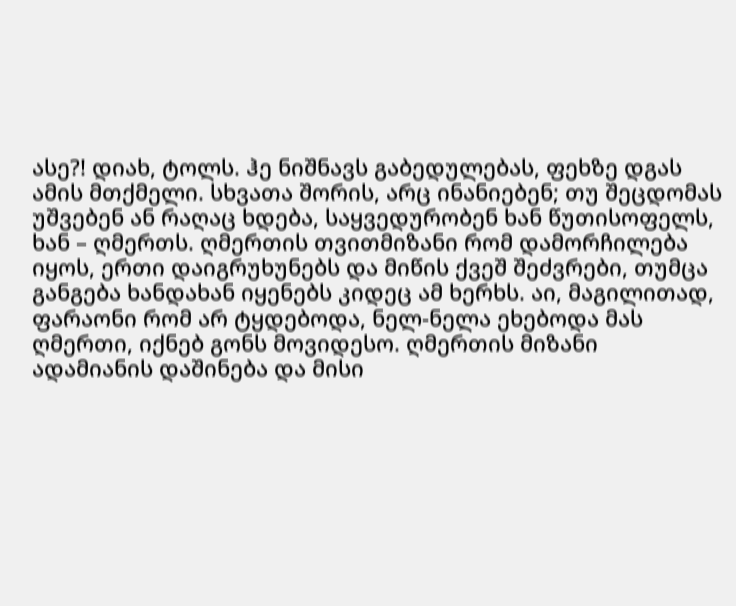ასე?! დიახ, ტოლს. ჰე ნიშნავს გაბედულებას, ფეხზე დგას ამის მთქმელი. სხვათა შორის, არც ინანიებენ; თუ შეცდომას უშვებენ ან რაღაც ხდება, საყვედურობენ ხან წუთისოფელს, ხან – ღმერთს. ღმერთის თვითმიზანი რომ დამორჩილება იყოს, ერთი დაიგრუხუნებს და მიწის ქვეშ შეძვრები, თუმცა განგება ხანდახან იყენებს კიდეც ამ ხერხს. აი, მაგილითად, ფარაონი რომ არ ტყდებოდა, ნელ-ნელა ეხებოდა მას ღმერთი, იქნებ გონს მოვიდესო. ღმერთის მიზანი ადამიანის დაშინება და მისი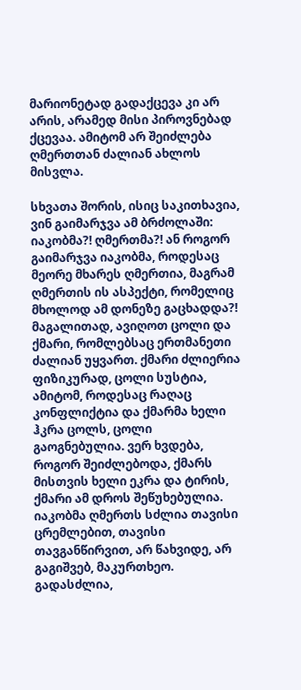მარიონეტად გადაქცევა კი არ არის, არამედ მისი პიროვნებად ქცევაა. ამიტომ არ შეიძლება ღმერთთან ძალიან ახლოს მისვლა.

სხვათა შორის, ისიც საკითხავია, ვინ გაიმარჯვა ამ ბრძოლაში: იაკობმა?! ღმერთმა?! ან როგორ გაიმარჯვა იაკობმა, როდესაც მეორე მხარეს ღმერთია, მაგრამ ღმერთის ის ასპექტი, რომელიც მხოლოდ ამ დონეზე გაცხადდა?! მაგალითად, ავიღოთ ცოლი და ქმარი, რომლებსაც ერთმანეთი ძალიან უყვართ. ქმარი ძლიერია ფიზიკურად, ცოლი სუსტია, ამიტომ, როდესაც რაღაც კონფლიქტია და ქმარმა ხელი ჰკრა ცოლს, ცოლი გაოგნებულია. ვერ ხვდება, როგორ შეიძლებოდა, ქმარს მისთვის ხელი ეკრა და ტირის, ქმარი ამ დროს შეწუხებულია. იაკობმა ღმერთს სძლია თავისი ცრემლებით, თავისი თავგანწირვით, არ წახვიდე, არ გაგიშვებ, მაკურთხეო. გადასძლია,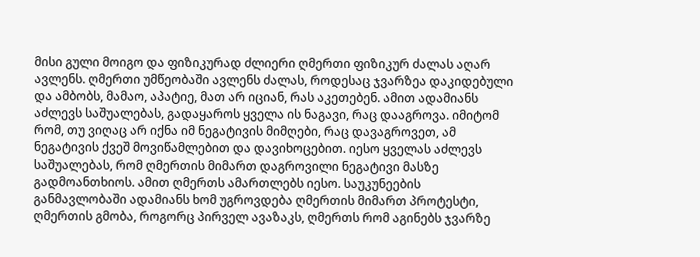მისი გული მოიგო და ფიზიკურად ძლიერი ღმერთი ფიზიკურ ძალას აღარ ავლენს. ღმერთი უმწეობაში ავლენს ძალას, როდესაც ჯვარზეა დაკიდებული და ამბობს, მამაო, აპატიე, მათ არ იციან, რას აკეთებენ. ამით ადამიანს აძლევს საშუალებას, გადაყაროს ყველა ის ნაგავი, რაც დააგროვა. იმიტომ რომ, თუ ვიღაც არ იქნა იმ ნეგატივის მიმღები, რაც დავაგროვეთ, ამ ნეგატივის ქვეშ მოვიწამლებით და დავიხოცებით. იესო ყველას აძლევს საშუალებას, რომ ღმერთის მიმართ დაგროვილი ნეგატივი მასზე გადმოანთხიოს. ამით ღმერთს ამართლებს იესო. საუკუნეების განმავლობაში ადამიანს ხომ უგროვდება ღმერთის მიმართ პროტესტი, ღმერთის გმობა, როგორც პირველ ავაზაკს, ღმერთს რომ აგინებს ჯვარზე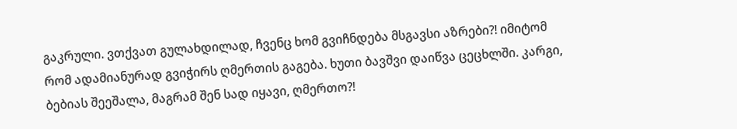გაკრული. ვთქვათ გულახდილად, ჩვენც ხომ გვიჩნდება მსგავსი აზრები?! იმიტომ რომ ადამიანურად გვიჭირს ღმერთის გაგება. ხუთი ბავშვი დაიწვა ცეცხლში. კარგი, ბებიას შეეშალა, მაგრამ შენ სად იყავი, ღმერთო?!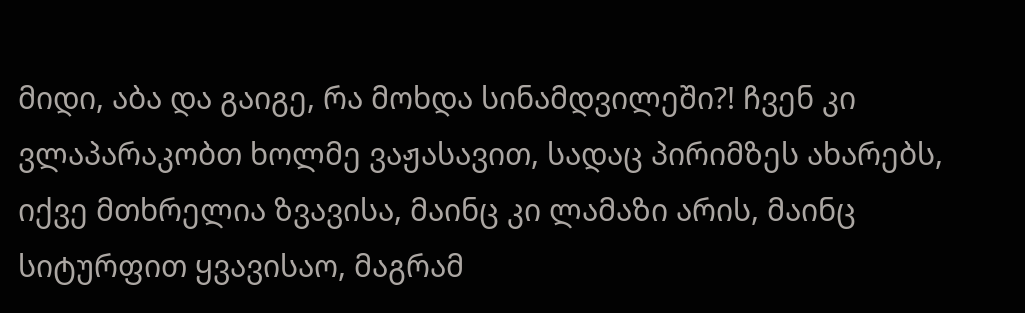მიდი, აბა და გაიგე, რა მოხდა სინამდვილეში?! ჩვენ კი ვლაპარაკობთ ხოლმე ვაჟასავით, სადაც პირიმზეს ახარებს, იქვე მთხრელია ზვავისა, მაინც კი ლამაზი არის, მაინც სიტურფით ყვავისაო, მაგრამ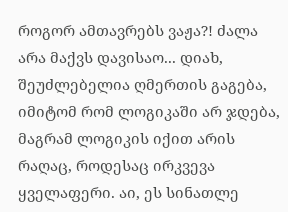როგორ ამთავრებს ვაჟა?! ძალა არა მაქვს დავისაო... დიახ, შეუძლებელია ღმერთის გაგება, იმიტომ რომ ლოგიკაში არ ჯდება, მაგრამ ლოგიკის იქით არის რაღაც, როდესაც ირკვევა ყველაფერი. აი, ეს სინათლე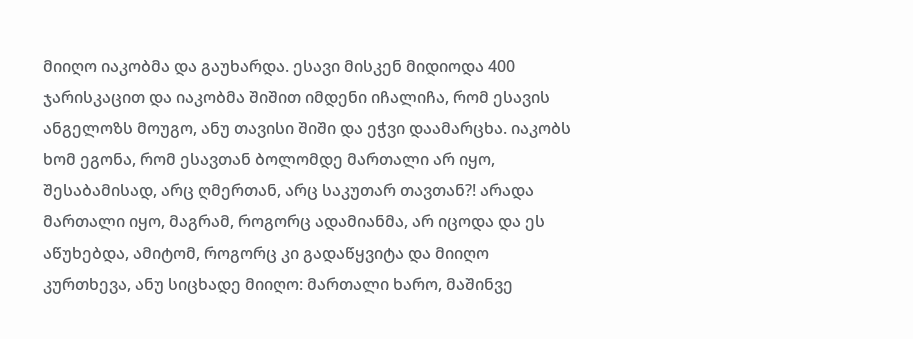მიიღო იაკობმა და გაუხარდა. ესავი მისკენ მიდიოდა 400 ჯარისკაცით და იაკობმა შიშით იმდენი იჩალიჩა, რომ ესავის ანგელოზს მოუგო, ანუ თავისი შიში და ეჭვი დაამარცხა. იაკობს ხომ ეგონა, რომ ესავთან ბოლომდე მართალი არ იყო, შესაბამისად, არც ღმერთან, არც საკუთარ თავთან?! არადა მართალი იყო, მაგრამ, როგორც ადამიანმა, არ იცოდა და ეს აწუხებდა, ამიტომ, როგორც კი გადაწყვიტა და მიიღო კურთხევა, ანუ სიცხადე მიიღო: მართალი ხარო, მაშინვე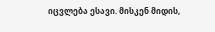იცვლება ესავი. მისკენ მიდის,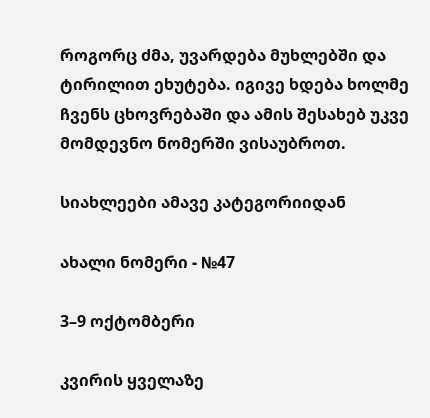როგორც ძმა, უვარდება მუხლებში და ტირილით ეხუტება. იგივე ხდება ხოლმე ჩვენს ცხოვრებაში და ამის შესახებ უკვე მომდევნო ნომერში ვისაუბროთ.

სიახლეები ამავე კატეგორიიდან

ახალი ნომერი - №47

3–9 ოქტომბერი

კვირის ყველაზე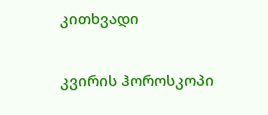კითხვადი

კვირის ჰოროსკოპი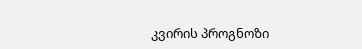კვირის პროგნოზი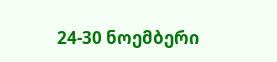24-30 ნოემბერი